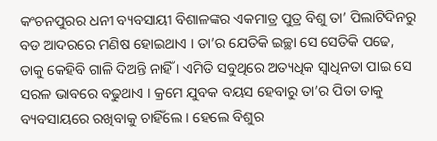କଂଚନପୁରର ଧନୀ ବ୍ୟବସାୟୀ ବିଶାଳଙ୍କର ଏକମାତ୍ର ପୁତ୍ର ବିଶୁ ତା’ ପିଲାଟିଦିନରୁ ବଡ ଆଦରରେ ମଣିଷ ହୋଇଥାଏ । ତା’ର ଯେତିକି ଇଚ୍ଛା ସେ ସେତିକି ପଢେ, ତାକୁ କେହିବି ଗାଳି ଦିଅନ୍ତି ନାହିଁ । ଏମିତି ସବୁଥିରେ ଅତ୍ୟଧିକ ସ୍ୱାଧିନତା ପାଇ ସେ ସରଳ ଭାବରେ ବଢୁଥାଏ । କ୍ରମେ ଯୁବକ ବୟସ ହେବାରୁ ତା’ର ପିତା ତାକୁ ବ୍ୟବସାୟରେ ରଖିବାକୁ ଚାହିଁଲେ । ହେଲେ ବିଶୁର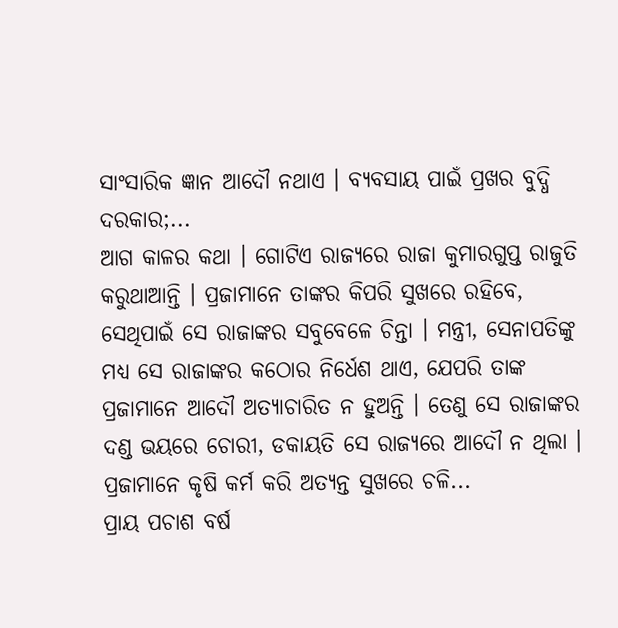ସାଂସାରିକ ଜ୍ଞାନ ଆଦୌ ନଥାଏ । ବ୍ୟବସାୟ ପାଇଁ ପ୍ରଖର ବୁଦ୍ଧି ଦରକାର;...
ଆଗ କାଳର କଥା । ଗୋଟିଏ ରାଜ୍ୟରେ ରାଜା କୁମାରଗୁପ୍ତ ରାଜୁତି କରୁଥାଆନ୍ତି । ପ୍ରଜାମାନେ ତାଙ୍କର କିପରି ସୁଖରେ ରହିବେ, ସେଥିପାଇଁ ସେ ରାଜାଙ୍କର ସବୁବେଳେ ଚିନ୍ତା । ମନ୍ତ୍ରୀ, ସେନାପତିଙ୍କୁ ମଧ୍ୟ ସେ ରାଜାଙ୍କର କଠୋର ନିର୍ଧେଶ ଥାଏ, ଯେପରି ତାଙ୍କ ପ୍ରଜାମାନେ ଆଦୌ ଅତ୍ୟାଚାରିତ ନ ହୁଅନ୍ତି । ତେଣୁ ସେ ରାଜାଙ୍କର ଦଣ୍ଡ ଭୟରେ ଚୋରୀ, ଡକାୟତି ସେ ରାଜ୍ୟରେ ଆଦୌ ନ ଥିଲା । ପ୍ରଜାମାନେ କୃଷି କର୍ମ କରି ଅତ୍ୟନ୍ତ ସୁଖରେ ଚଳି...
ପ୍ରାୟ ପଚାଶ ବର୍ଷ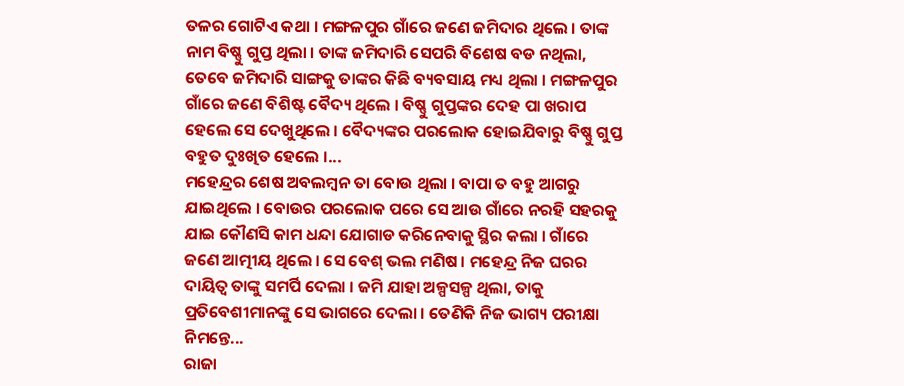ତଳର ଗୋଟିଏ କଥା । ମଙ୍ଗଳପୁର ଗାଁରେ ଜଣେ ଜମିଦାର ଥିଲେ । ତାଙ୍କ ନାମ ବିଷ୍ଣୁ ଗୁପ୍ତ ଥିଲା । ତାଙ୍କ ଜମିଦାରି ସେପରି ବିଶେଷ ବଡ ନଥିଲା, ତେବେ ଜମିଦାରି ସାଙ୍ଗକୁ ତାଙ୍କର କିଛି ବ୍ୟବସାୟ ମଧ୍ୟ ଥିଲା । ମଙ୍ଗଳପୁର ଗାଁରେ ଜଣେ ବିଶିଷ୍ଟ ବୈଦ୍ୟ ଥିଲେ । ବିଷ୍ଣୁ ଗୁପ୍ତଙ୍କର ଦେହ ପା ଖରାପ ହେଲେ ସେ ଦେଖୁଥିଲେ । ବୈଦ୍ୟଙ୍କର ପରଲୋକ ହୋଇଯିବାରୁ ବିଷ୍ଣୁ ଗୁପ୍ତ ବହୁତ ଦୁଃଖିତ ହେଲେ ।...
ମହେନ୍ଦ୍ରର ଶେଷ ଅବଲମ୍ବନ ତା ବୋଉ ଥିଲା । ବାପା ତ ବହୁ ଆଗରୁ ଯାଇଥିଲେ । ବୋଉର ପରଲୋକ ପରେ ସେ ଆଉ ଗାଁରେ ନରହି ସହରକୁ ଯାଇ କୌଣସି କାମ ଧନ୍ଦା ଯୋଗାଡ କରିନେବାକୁ ସ୍ଥିର କଲା । ଗାଁରେ ଜଣେ ଆତ୍ମୀୟ ଥିଲେ । ସେ ବେଶ୍ ଭଲ ମଣିଷ । ମହେନ୍ଦ୍ର ନିଜ ଘରର ଦାୟିତ୍ୱ ତାଙ୍କୁ ସମର୍ପି ଦେଲା । ଜମି ଯାହା ଅଳ୍ପସଳ୍ପ ଥିଲା, ତାକୁ ପ୍ରତିବେଶୀମାନଙ୍କୁ ସେ ଭାଗରେ ଦେଲା । ତେଣିକି ନିଜ ଭାଗ୍ୟ ପରୀକ୍ଷା ନିମନ୍ତେ...
ରାଜା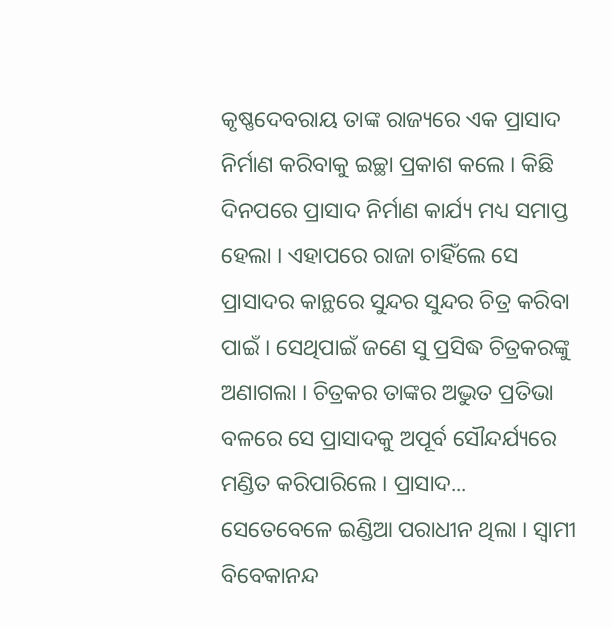କୃଷ୍ଣଦେବରାୟ ତାଙ୍କ ରାଜ୍ୟରେ ଏକ ପ୍ରାସାଦ ନିର୍ମାଣ କରିବାକୁ ଇଚ୍ଛା ପ୍ରକାଶ କଲେ । କିଛି ଦିନପରେ ପ୍ରାସାଦ ନିର୍ମାଣ କାର୍ଯ୍ୟ ମଧ୍ୟ ସମାପ୍ତ ହେଲା । ଏହାପରେ ରାଜା ଚାହିଁଲେ ସେ ପ୍ରାସାଦର କାନ୍ଥରେ ସୁନ୍ଦର ସୁନ୍ଦର ଚିତ୍ର କରିବା ପାଇଁ । ସେଥିପାଇଁ ଜଣେ ସୁ ପ୍ରସିଦ୍ଧ ଚିତ୍ରକରଙ୍କୁ ଅଣାଗଲା । ଚିତ୍ରକର ତାଙ୍କର ଅଦ୍ଭୁତ ପ୍ରତିଭା ବଳରେ ସେ ପ୍ରାସାଦକୁ ଅପୂର୍ବ ସୌନ୍ଦର୍ଯ୍ୟରେ ମଣ୍ଡିତ କରିପାରିଲେ । ପ୍ରାସାଦ...
ସେତେବେଳେ ଇଣ୍ଡିଆ ପରାଧୀନ ଥିଲା । ସ୍ୱାମୀ ବିବେକାନନ୍ଦ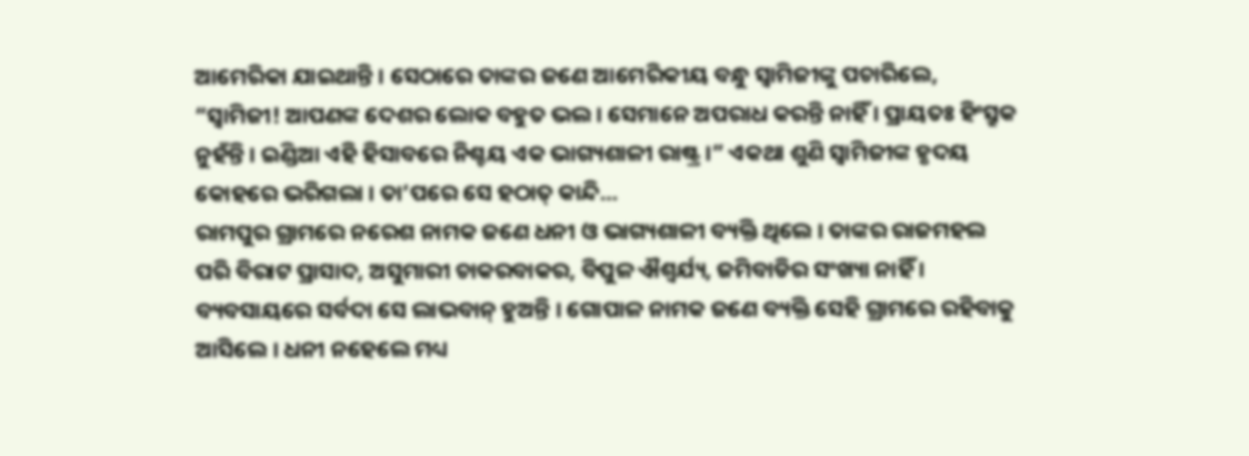ଆମେରିକା ଯାଇଥାନ୍ତି । ସେଠାରେ ତାଙ୍କର ଜଣେ ଆମେରିକୀୟ ବନ୍ଧୁ ସ୍ୱାମିଜୀଙ୍କୁ ପଚାରିଲେ, “ସ୍ୱାମିଜୀ! ଆପଣଙ୍କ ଦେଶର ଲୋକ ବହୁତ ଭଲ । ସେମାନେ ଅପରାଧ କରନ୍ତି ନାହିଁ । ପ୍ରାୟତଃ ହିଂସ୍ରୁକ ନୁହଁନ୍ତି । ଇଣ୍ଡିଆ ଏହି ହିସାବରେ ନିଶ୍ଚୟ ଏକ ଭାଗ୍ୟଶାଳୀ ରାଷ୍ଟ୍ର ।” ଏକଥା ଶୁଣି ସ୍ୱାମିଜୀଙ୍କ ହୃଦୟ କୋହରେ ଭରିଗଲା । ତା’ପରେ ସେ ହଠାତ୍ କାନ୍ଦି...
ରାମପୁର ଗ୍ରାମରେ ନରେଶ ନାମକ ଜଣେ ଧନୀ ଓ ଭାଗ୍ୟଶାଳୀ ବ୍ୟକ୍ତି ଥିଲେ । ତାଙ୍କର ରାଜମହଲ ପରି ବିରାଟ ପ୍ରାସାଦ, ଅସୁମାରୀ ଚାକରବାକର, ବିପୁଳ ଐଶ୍ୱର୍ଯ୍ୟ, ଜମିବାଡିର ସଂଖ୍ୟା ନାହିଁ । ବ୍ୟବସାୟରେ ସର୍ବଦା ସେ ଲାଭବାନ୍ ହୁଅନ୍ତି । ଗୋପାଳ ନାମକ ଜଣେ ବ୍ୟକ୍ତି ସେହି ଗ୍ରାମରେ ରହିବାକୁ ଆସିଲେ । ଧନୀ ନହେଲେ ମଧ୍ୟ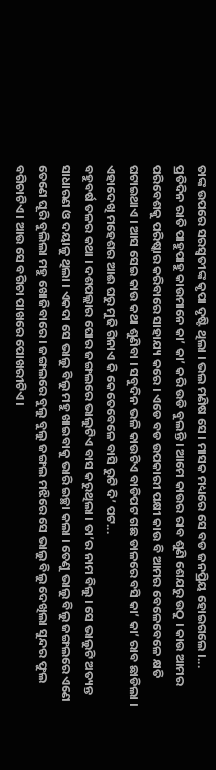ତାଙ୍କ ଉପରେ ସରସ୍ୱତୀଙ୍କ କୃପା ଦୃଷ୍ଟି ଥିଲା । ଭଲ ମଣିଷ ସେ । ମାସକ ମଧ୍ୟରେ ସେ ବଡ ଜନପ୍ରିୟ ହୋଇଗଲେ ।...
ପ୍ରତିଦିନ ରାତି ପାହୁପାହୁ କାଉମାନେ କା’ କା’ କରି ଉଡି ବୁଲନ୍ତି । ଆମେ କାଉର ରାବ ଶୁଣି ଶେଯରୁ ଉଠୁ । କାଉ ଆମର ପରିବେଶକୁ ପରିଷ୍କାର କରିବାରେ ସାହାଯ୍ୟ କରେ । ଏଡେ ବଡ ଉପକାରୀ ପକ୍ଷୀ କାଉ ବି ଆମର ବେଳେବେଳେ କ୍ଷତି ଘଟାଇଥାଏ । ଆସ ସେଇ କାଉ କଥା ଶୁଣିବା । ସବୁଦିନ ଭଳି କାଉଟିଏ ବାଡିପଟ ଗଛ ଡାଳରେ ବସି କା’ କା’ ରାବ ଛାଡିଲା । ଏହାଦେଖି ମହେଶର ଆଈ ଘରୁ ମୁଢି ଗିନାଏ କି କେତେବେଳେ ବାସି ରୁଟି ଦି’ ପଟ...
ବହୁବର୍ଷ ତଳର କଥା । ଦଶପଲ୍ଲାର ଘୋର ଜଙ୍ଗଲରେ ଭାଲୁଟିଏ ବାସ କରୁଥିଲା । ତା’ର ନାମ ବିଲୁ । ସେ ଭାଲୁଟି ଅତ୍ୟନ୍ତ ସାଧାରଣ ଓ ଦୟାଳୁ ଥିଲା । ଏକଦା ସେ ଭାଲୁ ବିଲୁ ମହୁ ଖାଇବାକୁ ଭାରି ଇଚ୍ଛା କଲା । ତେଣୁ ଭାଲୁ ବିଲୁ ଜଙ୍ଗଲରେ ଏଣେ ତେଣେ ଘୂରି ବୁଲିଲା ମହୁ ଖୋଜିବାରେ । ଜଙ୍ଗଲରେ ବୁଲୁ ବୁଲୁ ଜଙ୍ଗଲ ମଝିରେ ସେ ଭାଲୁ ବିଲୁ ଦେଖିଲା ସୁନ୍ଦର ଫୁଲ ବଗିଚାଟିଏ । ଆଉ ସେ ବଗିଚା ପାଖରେ ପୋଖରୀଟିଏ ।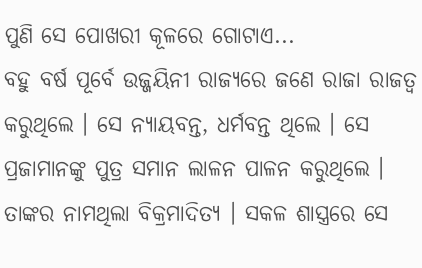ପୁଣି ସେ ପୋଖରୀ କୂଳରେ ଗୋଟାଏ...
ବହୁ ବର୍ଷ ପୂର୍ବେ ଉଜ୍ଜୟିନୀ ରାଜ୍ୟରେ ଜଣେ ରାଜା ରାଜତ୍ୱ କରୁଥିଲେ । ସେ ନ୍ୟାୟବନ୍ତ, ଧର୍ମବନ୍ତ ଥିଲେ । ସେ ପ୍ରଜାମାନଙ୍କୁ ପୁତ୍ର ସମାନ ଲାଳନ ପାଳନ କରୁଥିଲେ । ତାଙ୍କର ନାମଥିଲା ବିକ୍ରମାଦିତ୍ୟ । ସକଳ ଶାସ୍ତ୍ରରେ ସେ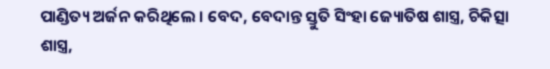ପାଣ୍ଡିତ୍ୟ ଅର୍ଜନ କରିଥିଲେ । ବେଦ, ବେଦାନ୍ତ ସ୍ତୁତି ସିଂହା ଜ୍ୟୋତିଷ ଶାସ୍ତ୍ର, ଚିକିତ୍ସା ଶାସ୍ତ୍ର,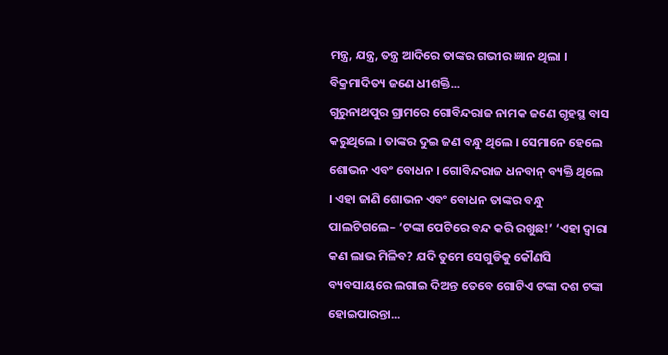ମନ୍ତ୍ର, ଯନ୍ତ୍ର, ତନ୍ତ୍ର ଆଦିରେ ତାଙ୍କର ଗଭୀର ଜ୍ଞାନ ଥିଲା । ବିକ୍ରମାଦିତ୍ୟ ଜଣେ ଧୀଶକ୍ତି...
ଗୁରୁନାଥପୁର ଗ୍ରାମରେ ଗୋବିନ୍ଦରାଜ ନାମକ ଜଣେ ଗୃହସ୍ଥ ବାସ କରୁଥିଲେ । ତାଙ୍କର ଦୁଇ ଜଣ ବନ୍ଧୁ ଥିଲେ । ସେମାନେ ହେଲେ ଶୋଭନ ଏବଂ ବୋଧନ । ଗୋବିନ୍ଦରାଜ ଧନବାନ୍ ବ୍ୟକ୍ତି ଥିଲେ । ଏହା ଜାଣି ଶୋଭନ ଏବଂ ବୋଧନ ତାଙ୍କର ବନ୍ଧୁ ପାଲଟିଗଲେ– ‘ଟଙ୍କା ପେଟିରେ ବନ୍ଦ କରି ରଖୁଛ!’ ‘ଏହା ଦ୍ୱାରା କଣ ଲାଭ ମିଳିବ? ଯଦି ତୁମେ ସେଗୁଡିକୁ କୌଣସି ବ୍ୟବସାୟରେ ଲଗାଇ ଦିଅନ୍ତ ତେବେ ଗୋଟିଏ ଟଙ୍କା ଦଶ ଟଙ୍କା ହୋଇପାରନ୍ତା...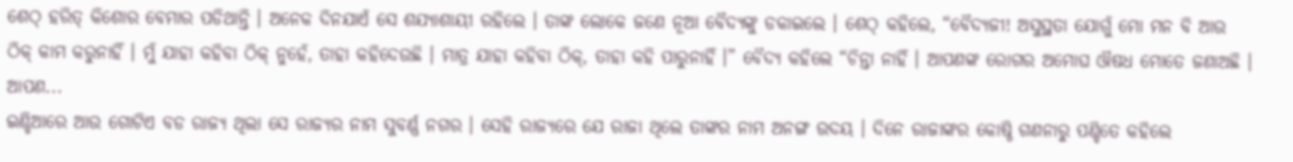ଶେଠ୍ ହରିତ୍ କିଶୋର ବେମାର ପଡିଥାନ୍ତି । ଅନେକ ଦିନଯାଏଁ ସେ ଶଯ୍ୟାଶାୟୀ ରହିଲେ । ତାଙ୍କ ଲୋକେ ଜଣେ ନୂଆ ବୈଦ୍ୟଙ୍କୁ ଡକାଇଲେ । ଶେଠ୍ କହିଲେ, “ବୈଦ୍ୟଜୀ! ଅସୁସ୍ଥତା ଯୋଗୁଁ ମୋ ମନ ବି ଆଉ ଠିକ୍ କାମ କରୁନାହିଁ । ମୁଁ ଯାହା କହିବା ଠିକ୍ ନୁହେଁ, ତାହା କହିଦେଉଛି । ମାତ୍ର ଯାହା କହିବା ଠିକ୍, ତାହା କହି ପାରୁନାହିଁ ।” ବୈଦ୍ୟ କହିଲେ “ଚିନ୍ତା ନାହିଁ । ଆପଣଙ୍କ ରୋଗର ଅମୋଘ ଔଷଧ ମୋତେ ଜଣାଅଛି । ଆପଣ...
ଇଣ୍ଡିଆରେ ଆଉ ଗୋଟିଏ ବଡ ରାଜ୍ୟ ଥିଲା ସେ ରାଜ୍ୟର ନାମ ସୁବର୍ଣ୍ଣ ନଗର । ସେହି ରାଜ୍ୟରେ ଯେ ରାଜା ଥିଲେ ତାଙ୍କର ନାମ ଅନଙ୍ଗ ଉଦୟ । ଦିନେ ରାଜାଙ୍କର କୋଷ୍ଠି ଗଣନାରୁ ପଣ୍ଡିତେ କହିଲେ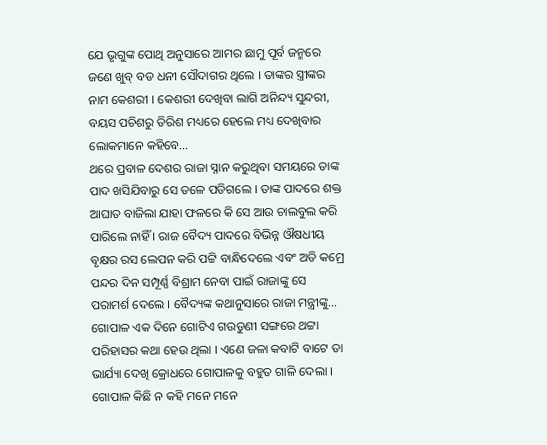ଯେ ଭୃଗୁଙ୍କ ପୋଥି ଅନୁସାରେ ଆମର ଛାମୁ ପୂର୍ବ ଜନ୍ମରେ ଜଣେ ଖୁବ୍ ବଡ ଧନୀ ସୌଦାଗର ଥିଲେ । ତାଙ୍କର ସ୍ତ୍ରୀଙ୍କର ନାମ କେଶରୀ । କେଶରୀ ଦେଖିବା ଲାଗି ଅନିନ୍ଦ୍ୟ ସୁନ୍ଦରୀ, ବୟସ ପଚିଶରୁ ତିରିଶ ମଧ୍ୟରେ ହେଲେ ମଧ୍ୟ ଦେଖିବାର ଲୋକମାନେ କହିବେ...
ଥରେ ପ୍ରବାଳ ଦେଶର ରାଜା ସ୍ନାନ କରୁଥିବା ସମୟରେ ତାଙ୍କ ପାଦ ଖସିଯିବାରୁ ସେ ତଳେ ପଡିଗଲେ । ତାଙ୍କ ପାଦରେ ଶକ୍ତ ଆଘାତ ବାଜିଲା ଯାହା ଫଳରେ କି ସେ ଆଉ ଚାଲବୁଲ କରି ପାରିଲେ ନାହିଁ । ରାଜ ବୈଦ୍ୟ ପାଦରେ ବିଭିନ୍ନ ଔଷଧୀୟ ବୃକ୍ଷର ରସ ଲେପନ କରି ପଟ୍ଟି ବାନ୍ଧିଦେଲେ ଏବଂ ଅତି କମ୍ରେ ପନ୍ଦର ଦିନ ସମ୍ପୂର୍ଣ୍ଣ ବିଶ୍ରାମ ନେବା ପାଇଁ ରାଜାଙ୍କୁ ସେ ପରାମର୍ଶ ଦେଲେ । ବୈଦ୍ୟଙ୍କ କଥାନୁସାରେ ରାଜା ମନ୍ତ୍ରୀଙ୍କୁ...
ଗୋପାଳ ଏକ ଦିନେ ଗୋଟିଏ ଗଉଡୁଣୀ ସଙ୍ଗରେ ଥଟ୍ଟା ପରିହାସର କଥା ହେଉ ଥିଲା । ଏଣେ ଜଳା କବାଟି ବାଟେ ତା ଭାର୍ଯ୍ୟା ଦେଖି କ୍ରୋଧରେ ଗୋପାଳକୁ ବହୁତ ଗାଳି ଦେଲା । ଗୋପାଳ କିଛି ନ କହି ମନେ ମନେ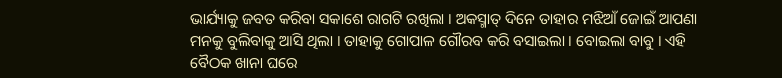ଭାର୍ଯ୍ୟାକୁ ଜବତ କରିବା ସକାଶେ ରାଗଟି ରଖିଲା । ଅକସ୍ମାତ୍ ଦିନେ ତାହାର ମଝିଆଁ ଜୋଇଁ ଆପଣା ମନକୁ ବୁଲିବାକୁ ଆସି ଥିଲା । ତାହାକୁ ଗୋପାଳ ଗୌରବ କରି ବସାଇଲା । ବୋଇଲା ବାବୁ । ଏହି ବୈଠକ ଖାନା ଘରେ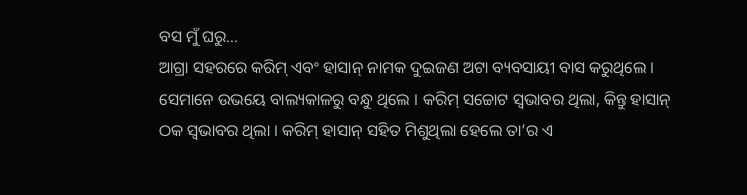ବସ ମୁଁ ଘରୁ...
ଆଗ୍ରା ସହରରେ କରିମ୍ ଏବଂ ହାସାନ୍ ନାମକ ଦୁଇଜଣ ଅଟା ବ୍ୟବସାୟୀ ବାସ କରୁଥିଲେ । ସେମାନେ ଉଭୟେ ବାଲ୍ୟକାଳରୁ ବନ୍ଧୁ ଥିଲେ । କରିମ୍ ସଚ୍ଚୋଟ ସ୍ୱଭାବର ଥିଲା, କିନ୍ତୁ ହାସାନ୍ ଠକ ସ୍ୱଭାବର ଥିଲା । କରିମ୍ ହାସାନ୍ ସହିତ ମିଶୁଥିଲା ହେଲେ ତା’ର ଏ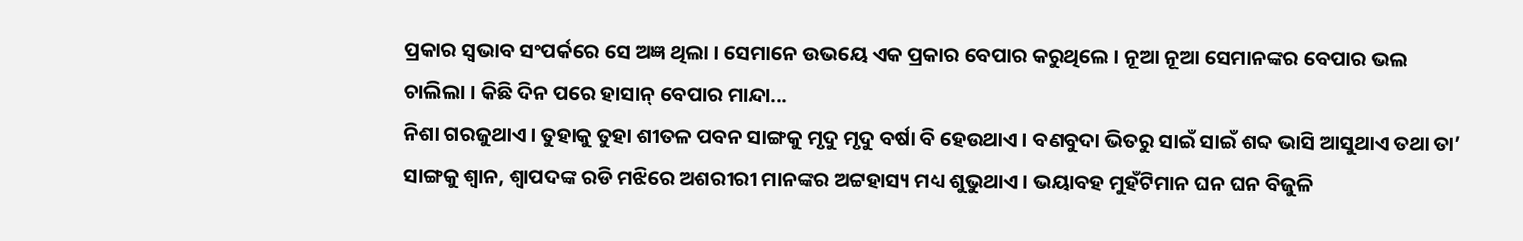ପ୍ରକାର ସ୍ୱଭାବ ସଂପର୍କରେ ସେ ଅଜ୍ଞ ଥିଲା । ସେମାନେ ଉଭୟେ ଏକ ପ୍ରକାର ବେପାର କରୁଥିଲେ । ନୂଆ ନୂଆ ସେମାନଙ୍କର ବେପାର ଭଲ ଚାଲିଲା । କିଛି ଦିନ ପରେ ହାସାନ୍ ବେପାର ମାନ୍ଦା...
ନିଶା ଗରଜୁଥାଏ । ତୁହାକୁ ତୁହା ଶୀତଳ ପବନ ସାଙ୍ଗକୁ ମୃଦୁ ମୃଦୁ ବର୍ଷା ବି ହେଉଥାଏ । ବଣବୁଦା ଭିତରୁ ସାଇଁ ସାଇଁ ଶବ୍ଦ ଭାସି ଆସୁଥାଏ ତଥା ତା’ ସାଙ୍ଗକୁ ଶ୍ୱାନ, ଶ୍ୱାପଦଙ୍କ ରଡି ମଝିରେ ଅଶରୀରୀ ମାନଙ୍କର ଅଟ୍ଟହାସ୍ୟ ମଧ୍ୟ ଶୁଭୁଥାଏ । ଭୟାବହ ମୁହଁଟିମାନ ଘନ ଘନ ବିଜୁଳି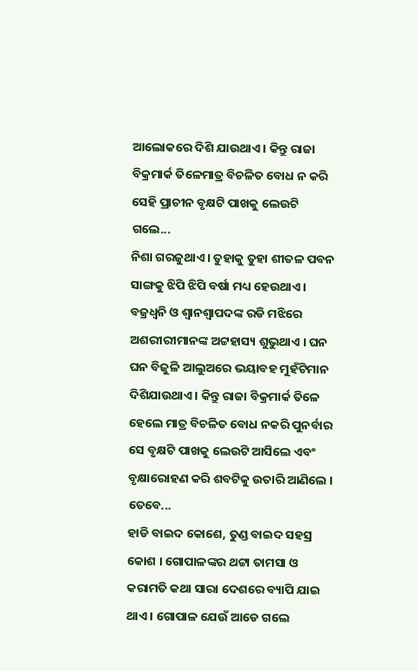ଆଲୋକରେ ଦିଶି ଯାଉଥାଏ । କିନ୍ତୁ ରାଜା ବିକ୍ରମାର୍କ ତିଳେମାତ୍ର ବିଚଳିତ ବୋଧ ନ କରି ସେହି ପ୍ରାଚୀନ ବୃକ୍ଷଟି ପାଖକୁ ଲେଉଟି ଗଲେ...
ନିଶା ଗରଜୁଥାଏ । ତୁହାକୁ ତୁହା ଶୀତଳ ପବନ ସାଙ୍ଗକୁ ଝିପି ଝିପି ବର୍ଷା ମଧ୍ୟ ହେଉଥାଏ । ବଜ୍ରଧ୍ୱନି ଓ ଶ୍ୱାନଶ୍ୱାପଦଙ୍କ ରଡି ମଝିରେ ଅଶରୀରୀମାନଙ୍କ ଅଟ୍ଟହାସ୍ୟ ଶୁଭୁଥାଏ । ଘନ ଘନ ବିଜୁଳି ଆଲୁଅରେ ଭୟାବହ ମୁହଁଟିମାନ ଦିଶିଯାଉଥାଏ । କିନ୍ତୁ ରାଜା ବିକ୍ରମାର୍କ ତିଳେ ହେଲେ ମାତ୍ର ବିଚଳିତ ବୋଧ ନକରି ପୁନର୍ବାର ସେ ବୃକ୍ଷଟି ପାଖକୁ ଲେଉଟି ଆସିଲେ ଏବଂ ବୃକ୍ଷାରୋହଣ କରି ଶବଟିକୁ ଉତାରି ଆଣିଲେ । ତେବେ...
ହାଡି ବାଇଦ କୋଶେ, ତୁଣ୍ଡ ବାଇଦ ସହସ୍ର କୋଶ । ଗୋପାଳଙ୍କର ଥଟ୍ଟା ତାମସା ଓ କରାମତି କଥା ସାରା ଦେଶରେ ବ୍ୟାପି ଯାଇ ଥାଏ । ଗୋପାଳ ଯେଉଁ ଆଡେ ଗଲେ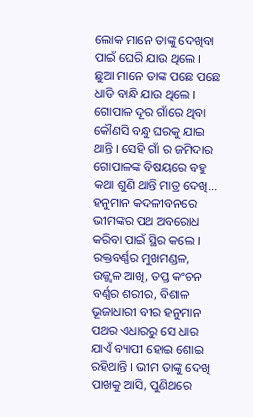ଲୋକ ମାନେ ତାଙ୍କୁ ଦେଖିବା ପାଇଁ ଘେରି ଯାଉ ଥିଲେ । ଛୁଆ ମାନେ ତାଙ୍କ ପଛେ ପଛେ ଧାଡି ବାନ୍ଧି ଯାଉ ଥିଲେ । ଗୋପାଳ ଦୂର ଗାଁରେ ଥିବା କୌଣସି ବନ୍ଧୁ ଘରକୁ ଯାଇ ଥାନ୍ତି । ସେହି ଗାଁ ର ଜମିଦାର ଗୋପାଳଙ୍କ ବିଷୟରେ ବହୁ କଥା ଶୁଣି ଥାନ୍ତି ମାତ୍ର ଦେଖି...
ହନୁମାନ କଦଳୀବନରେ ଭୀମଙ୍କର ପଥ ଅବରୋଧ କରିବା ପାଇଁ ସ୍ଥିର କଲେ । ରକ୍ତବର୍ଣ୍ଣର ମୁଖମଣ୍ଡଳ, ଉଜ୍ଜ୍ୱଳ ଆଖି, ତପ୍ତ କଂଚନ ବର୍ଣ୍ଣର ଶରୀର, ବିଶାଳ ଭୂଜାଧାରୀ ବୀର ହନୁମାନ ପଥର ଏଧାରରୁ ସେ ଧାର ଯାଏଁ ବ୍ୟାପୀ ହୋଇ ଶୋଇ ରହିଥାନ୍ତି । ଭୀମ ତାଙ୍କୁ ଦେଖି ପାଖକୁ ଆସି, ପୁଣିଥରେ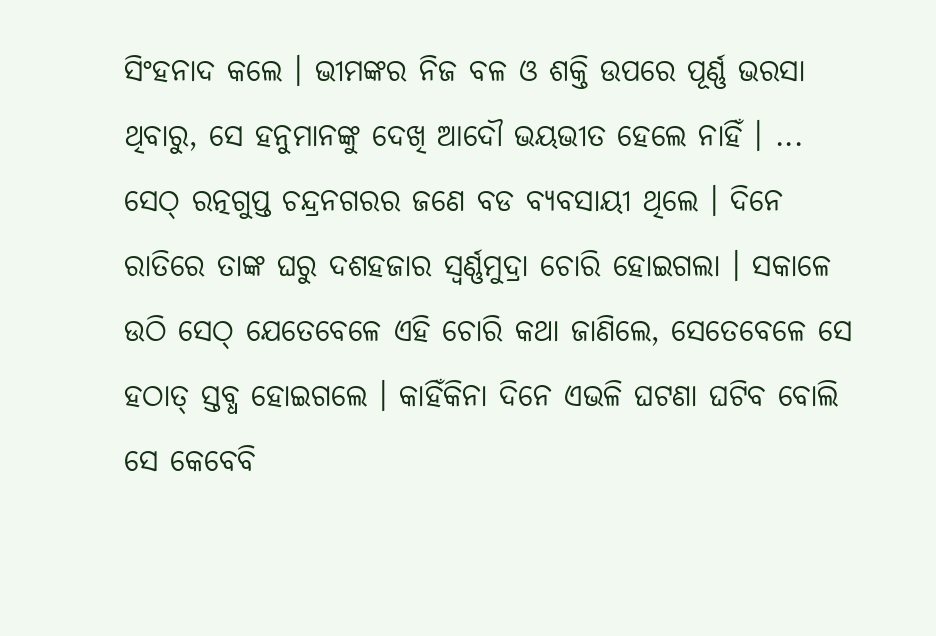ସିଂହନାଦ କଲେ । ଭୀମଙ୍କର ନିଜ ବଳ ଓ ଶକ୍ତି ଉପରେ ପୂର୍ଣ୍ଣ ଭରସା ଥିବାରୁ, ସେ ହନୁମାନଙ୍କୁ ଦେଖି ଆଦୌ ଭୟଭୀତ ହେଲେ ନାହିଁ । ...
ସେଠ୍ ରତ୍ନଗୁପ୍ତ ଚନ୍ଦ୍ରନଗରର ଜଣେ ବଡ ବ୍ୟବସାୟୀ ଥିଲେ । ଦିନେ ରାତିରେ ତାଙ୍କ ଘରୁ ଦଶହଜାର ସ୍ୱର୍ଣ୍ଣମୁଦ୍ରା ଚୋରି ହୋଇଗଲା । ସକାଳେ ଉଠି ସେଠ୍ ଯେତେବେଳେ ଏହି ଚୋରି କଥା ଜାଣିଲେ, ସେତେବେଳେ ସେ ହଠାତ୍ ସ୍ତବ୍ଧ ହୋଇଗଲେ । କାହିଁକିନା ଦିନେ ଏଭଳି ଘଟଣା ଘଟିବ ବୋଲି ସେ କେବେବି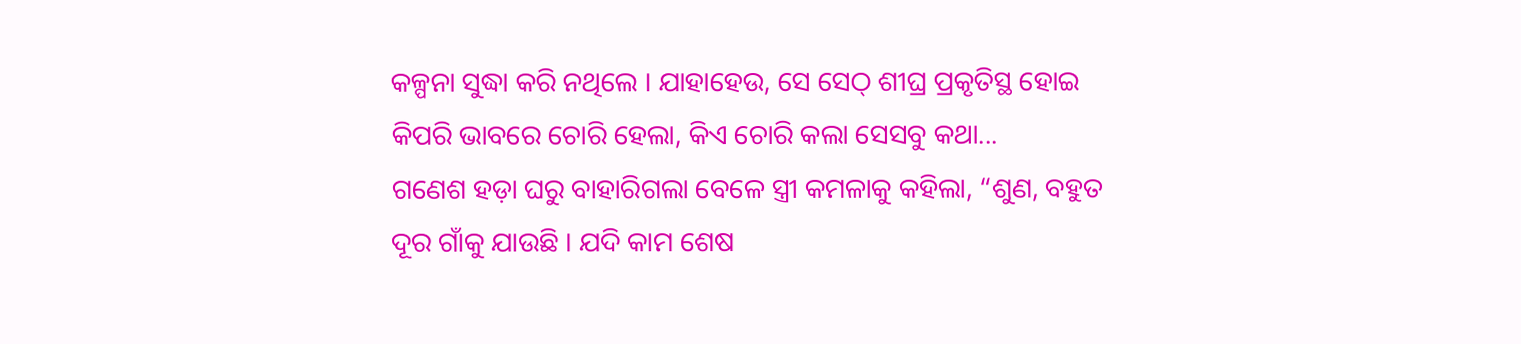କଳ୍ପନା ସୁଦ୍ଧା କରି ନଥିଲେ । ଯାହାହେଉ, ସେ ସେଠ୍ ଶୀଘ୍ର ପ୍ରକୃତିସ୍ଥ ହୋଇ କିପରି ଭାବରେ ଚୋରି ହେଲା, କିଏ ଚୋରି କଲା ସେସବୁ କଥା...
ଗଣେଶ ହଡ଼ା ଘରୁ ବାହାରିଗଲା ବେଳେ ସ୍ତ୍ରୀ କମଳାକୁ କହିଲା, “ଶୁଣ, ବହୁତ ଦୂର ଗାଁକୁ ଯାଉଛି । ଯଦି କାମ ଶେଷ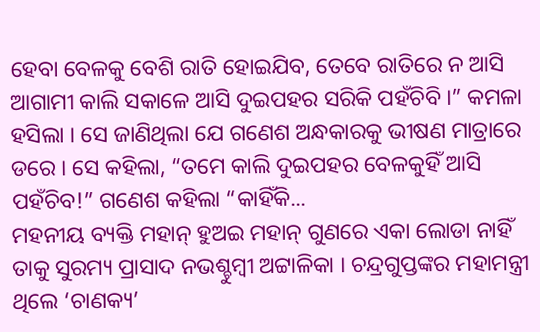ହେବା ବେଳକୁ ବେଶି ରାତି ହୋଇଯିବ, ତେବେ ରାତିରେ ନ ଆସି ଆଗାମୀ କାଲି ସକାଳେ ଆସି ଦୁଇପହର ସରିକି ପହଁଚିବି ।” କମଳା ହସିଲା । ସେ ଜାଣିଥିଲା ଯେ ଗଣେଶ ଅନ୍ଧକାରକୁ ଭୀଷଣ ମାତ୍ରାରେ ଡରେ । ସେ କହିଲା, “ତମେ କାଲି ଦୁଇପହର ବେଳକୁହିଁ ଆସି ପହଁଚିବ!” ଗଣେଶ କହିଲା “କାହିଁକି...
ମହନୀୟ ବ୍ୟକ୍ତି ମହାନ୍ ହୁଅଇ ମହାନ୍ ଗୁଣରେ ଏକା ଲୋଡା ନାହିଁ ତାକୁ ସୁରମ୍ୟ ପ୍ରାସାଦ ନଭଶ୍ଚୁମ୍ବୀ ଅଟ୍ଟାଳିକା । ଚନ୍ଦ୍ରଗୁପ୍ତଙ୍କର ମହାମନ୍ତ୍ରୀ ଥିଲେ ‘ଚାଣକ୍ୟ’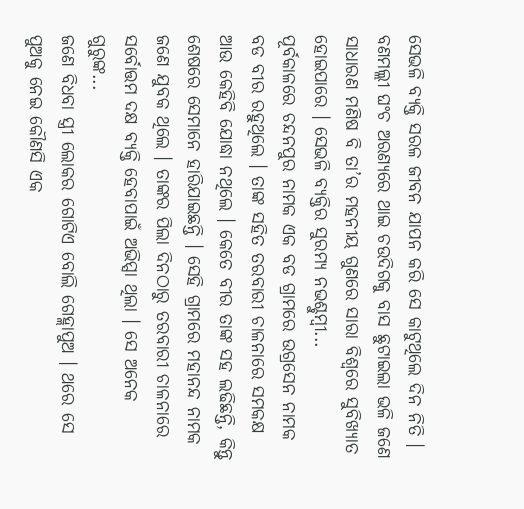ସେଭଳି ବ୍ୟକ୍ତି ସରଳ ଜୀବନ ଯାପନ କରି ସେ କାଟୁଥିଲେ ଦିନ ନିତି । ବଣମଲ୍ଲୀ ଘଂଚ ଅରଣ୍ୟରେ ଥାଇ ଚଉଦିଗକୁ ବାସ ଛୁଟାଇଲା ଭଳି ଜଣେ ସାଧାରଣ ମଣିଷ ବି ତା’ର ମହନୀୟ ଗୁଣରେ ସାରା ବିଶ୍ୱରେ ସୁବିଖ୍ୟାତ ହୋଇପାରେ । ସେଭଳି ବ୍ୟକ୍ତିର ସୁରମ୍ୟ ନଭଶ୍ଚୁମ୍ବୀ...
ପୂର୍ବକାଳରେ ଚନ୍ଦନପୁର ନାମକ ଏକ ବଡ ଗ୍ରାମରେ ଉଗ୍ରସେନ ନାମକ ବଡ ବୀର ରହୁଥିଲେ । ତାଙ୍କ ସହିତ ତରବାରୀ ଚାଳନାରେ ସମକକ୍ଷ ଆଉ କେହିବି ଯୋଦ୍ଧା ନଥିଲେ । କେତେ ବୀର ତାଙ୍କ ସହ ଲଢିଛନ୍ତି, କିନ୍ତୁ ଶେଷରେ ସେମାନେ ହାରିଯାଇଛନ୍ତି । ସେହି ଗ୍ରାମରେ ମହାନନ୍ଦ ନାମକ ଜଣେ ଯୁବକ ଥିଲେ । ତାଙ୍କର ପିଲା ଦିନଠାରୁ ତରବାରୀ ଚାଳନାରେ ସର୍ବୋତ୍ତମ ଦକ୍ଷ ବ୍ୟକ୍ତି ହେବାପାଇଁ ଅଭିପ୍ସା ଥିଲା । ସେ ଅନେକ ଗୁରୁଙ୍କ...
ଜଣେ ବିଧବା ସ୍ତ୍ରୀ ଲୋକର ଗୋଟିଏ ବୋଲି ଗେହ୍ଲାପୁଅ । ଥରେ ସେ ପୁଅକୁ ନେଇ କୌଣସି ଏକ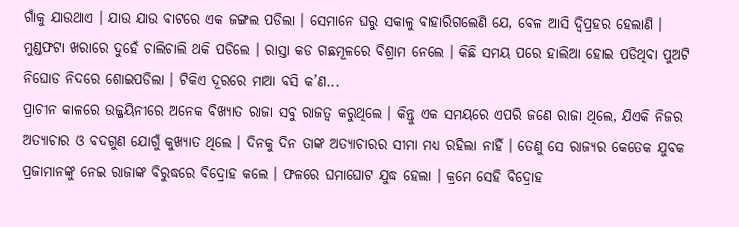ଗାଁକୁ ଯାଉଥାଏ । ଯାଉ ଯାଉ ବାଟରେ ଏକ ଜଙ୍ଗଲ ପଡିଲା । ସେମାନେ ଘରୁ ସକାଳୁ ବାହାରିଗଲେଣି ଯେ, ବେଳ ଆସି ଦ୍ୱିପ୍ରହର ହେଲାଣି । ମୁଣ୍ଡଫଟା ଖରାରେ ଦୁହେଁ ଚାଲିଚାଲି ଥକି ପଡିଲେ । ରାସ୍ତା କଡ ଗଛମୂଳରେ ବିଶ୍ରାମ ନେଲେ । କିଛି ସମୟ ପରେ ହାଲିଆ ହୋଇ ପଡିଥିବା ପୁଅଟି ନିଘୋଡ ନିଦରେ ଶୋଇପଡିଲା । ଟିକିଏ ଦୂରରେ ମାଆ ବସି କ’ଣ...
ପ୍ରାଚୀନ କାଳରେ ଉଜ୍ଜୟିନୀରେ ଅନେକ ବିଖ୍ୟାତ ରାଜା ସବୁ ରାଜତ୍ୱ କରୁଥିଲେ । କିନ୍ତୁ ଏକ ସମୟରେ ଏପରି ଜଣେ ରାଜା ଥିଲେ, ଯିଏକି ନିଜର ଅତ୍ୟାଚାର ଓ ବଦଗୁଣ ଯୋଗୁଁ କୁଖ୍ୟାତ ଥିଲେ । ଦିନକୁ ଦିନ ତାଙ୍କ ଅତ୍ୟାଚାରର ସୀମା ମଧ୍ୟ ରହିଲା ନାହିଁ । ତେଣୁ ସେ ରାଜ୍ୟର କେତେକ ଯୁବକ ପ୍ରଜାମାନଙ୍କୁ ନେଇ ରାଜାଙ୍କ ବିରୁଦ୍ଧରେ ବିଦ୍ରୋହ କଲେ । ଫଳରେ ଘମାଘୋଟ ଯୁଦ୍ଧ ହେଲା । କ୍ରମେ ସେହି ବିଦ୍ରୋହ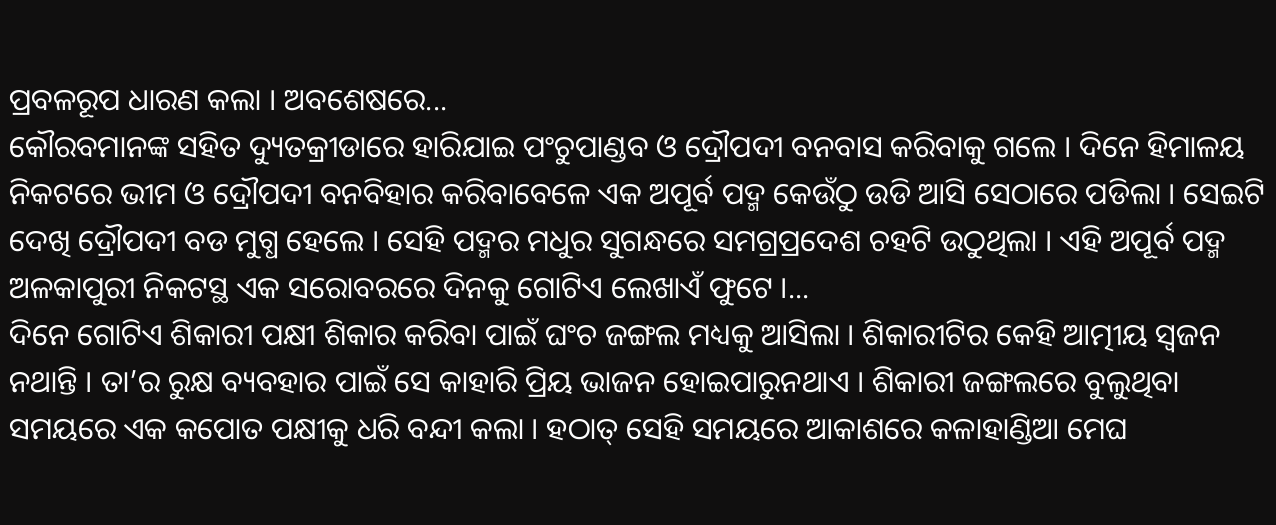ପ୍ରବଳରୂପ ଧାରଣ କଲା । ଅବଶେଷରେ...
କୌରବମାନଙ୍କ ସହିତ ଦ୍ୟୁତକ୍ରୀଡାରେ ହାରିଯାଇ ପଂଚୁପାଣ୍ଡବ ଓ ଦ୍ରୌପଦୀ ବନବାସ କରିବାକୁ ଗଲେ । ଦିନେ ହିମାଳୟ ନିକଟରେ ଭୀମ ଓ ଦ୍ରୌପଦୀ ବନବିହାର କରିବାବେଳେ ଏକ ଅପୂର୍ବ ପଦ୍ମ କେଉଁଠୁ ଉଡି ଆସି ସେଠାରେ ପଡିଲା । ସେଇଟି ଦେଖି ଦ୍ରୌପଦୀ ବଡ ମୁଗ୍ଧ ହେଲେ । ସେହି ପଦ୍ମର ମଧୁର ସୁଗନ୍ଧରେ ସମଗ୍ରପ୍ରଦେଶ ଚହଟି ଉଠୁଥିଲା । ଏହି ଅପୂର୍ବ ପଦ୍ମ ଅଳକାପୁରୀ ନିକଟସ୍ଥ ଏକ ସରୋବରରେ ଦିନକୁ ଗୋଟିଏ ଲେଖାଏଁ ଫୁଟେ ।...
ଦିନେ ଗୋଟିଏ ଶିକାରୀ ପକ୍ଷୀ ଶିକାର କରିବା ପାଇଁ ଘଂଚ ଜଙ୍ଗଲ ମଧ୍ୟକୁ ଆସିଲା । ଶିକାରୀଟିର କେହି ଆତ୍ମୀୟ ସ୍ୱଜନ ନଥାନ୍ତି । ତା’ର ରୁକ୍ଷ ବ୍ୟବହାର ପାଇଁ ସେ କାହାରି ପ୍ରିୟ ଭାଜନ ହୋଇପାରୁନଥାଏ । ଶିକାରୀ ଜଙ୍ଗଲରେ ବୁଲୁଥିବା ସମୟରେ ଏକ କପୋତ ପକ୍ଷୀକୁ ଧରି ବନ୍ଦୀ କଲା । ହଠାତ୍ ସେହି ସମୟରେ ଆକାଶରେ କଳାହାଣ୍ଡିଆ ମେଘ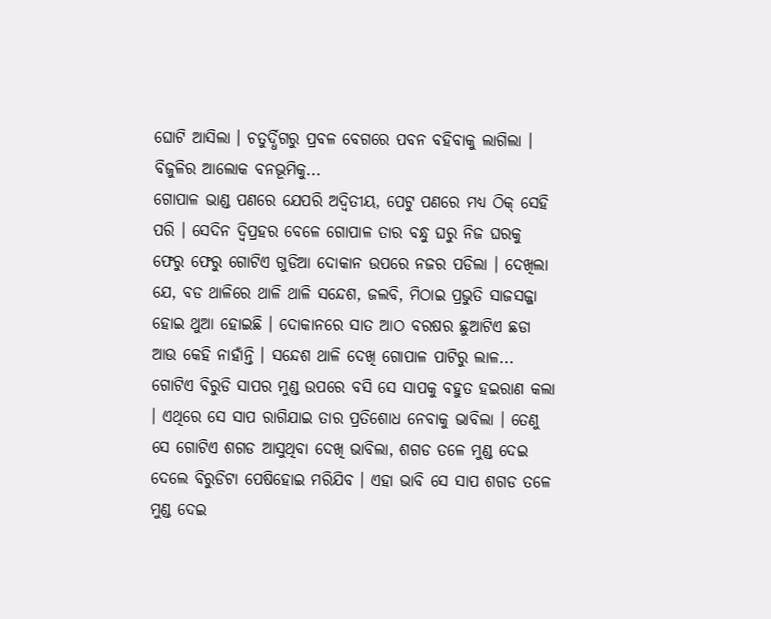ଘୋଟି ଆସିଲା । ଚତୁର୍ଦ୍ଧିଗରୁ ପ୍ରବଳ ବେଗରେ ପବନ ବହିବାକୁ ଲାଗିଲା । ବିଜୁଳିର ଆଲୋକ ବନଭୂମିକୁ...
ଗୋପାଳ ଭାଣ୍ଡ ପଣରେ ଯେପରି ଅଦ୍ୱିତୀୟ, ପେଟୁ ପଣରେ ମଧ୍ୟ ଠିକ୍ ସେହି ପରି । ସେଦିନ ଦ୍ୱିପ୍ରହର ବେଳେ ଗୋପାଳ ତାର ବନ୍ଧୁ ଘରୁ ନିଜ ଘରକୁ ଫେରୁ ଫେରୁ ଗୋଟିଏ ଗୁଡିଆ ଦୋକାନ ଉପରେ ନଜର ପଡିଲା । ଦେଖିଲା ଯେ, ବଡ ଥାଳିରେ ଥାଳି ଥାଳି ସନ୍ଦେଶ, ଜଲବି, ମିଠାଇ ପ୍ରଭୁତି ସାଜସଜ୍ଜା ହୋଇ ଥୁଆ ହୋଇଛି । ଦୋକାନରେ ସାତ ଆଠ ବରଷର ଛୁଆଟିଏ ଛଡା ଆଉ କେହି ନାହାଁନ୍ତି । ସନ୍ଦେଶ ଥାଳି ଦେଖି ଗୋପାଳ ପାଟିରୁ ଲାଳ...
ଗୋଟିଏ ବିରୁଡି ସାପର ମୁଣ୍ଡ ଉପରେ ବସି ସେ ସାପକୁ ବହୁତ ହଇରାଣ କଲା । ଏଥିରେ ସେ ସାପ ରାଗିଯାଇ ତାର ପ୍ରତିଶୋଧ ନେବାକୁ ଭାବିଲା । ତେଣୁ ସେ ଗୋଟିଏ ଶଗଡ ଆସୁଥିବା ଦେଖି ଭାବିଲା, ଶଗଡ ତଳେ ମୁଣ୍ଡ ଦେଇ ଦେଲେ ବିରୁଡିଟା ପେଷିହୋଇ ମରିଯିବ । ଏହା ଭାବି ସେ ସାପ ଶଗଡ ତଳେ ମୁଣ୍ଡ ଦେଇ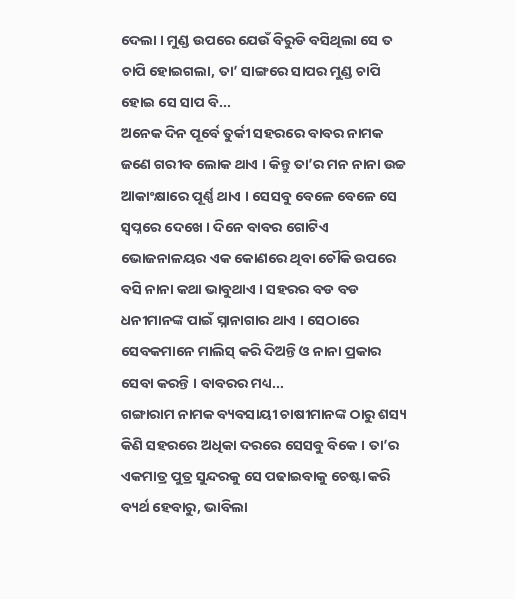ଦେଲା । ମୁଣ୍ଡ ଉପରେ ଯେଉଁ ବିରୁଡି ବସିଥିଲା ସେ ତ ଚାପି ହୋଇଗଲା, ତା’ ସାଙ୍ଗରେ ସାପର ମୁଣ୍ଡ ଚାପି ହୋଇ ସେ ସାପ ବି...
ଅନେକ ଦିନ ପୂର୍ବେ ତୁର୍କୀ ସହରରେ ବାବର ନାମକ ଜଣେ ଗରୀବ ଲୋକ ଥାଏ । କିନ୍ତୁ ତା’ର ମନ ନାନା ଉଚ୍ଚ ଆକାଂକ୍ଷାରେ ପୂର୍ଣ୍ଣ ଥାଏ । ସେସବୁ ବେଳେ ବେଳେ ସେ ସ୍ୱପ୍ନରେ ଦେଖେ । ଦିନେ ବାବର ଗୋଟିଏ ଭୋଜନାଳୟର ଏକ କୋଣରେ ଥିବା ଚୌକି ଉପରେ ବସି ନାନା କଥା ଭାବୁଥାଏ । ସହରର ବଡ ବଡ ଧନୀମାନଙ୍କ ପାଇଁ ସ୍ନାନାଗାର ଥାଏ । ସେଠାରେ ସେବକମାନେ ମାଲିସ୍ କରି ଦିଅନ୍ତି ଓ ନାନା ପ୍ରକାର ସେବା କରନ୍ତି । ବାବରର ମଧ୍ୟ...
ଗଙ୍ଗାରାମ ନାମକ ବ୍ୟବସାୟୀ ଚାଷୀମାନଙ୍କ ଠାରୁ ଶସ୍ୟ କିଣି ସହରରେ ଅଧିକା ଦରରେ ସେସବୁ ବିକେ । ତା’ର ଏକମାତ୍ର ପୁତ୍ର ସୁନ୍ଦରକୁ ସେ ପଢାଇବାକୁ ଚେଷ୍ଟା କରି ବ୍ୟର୍ଥ ହେବାରୁ, ଭାବିଲା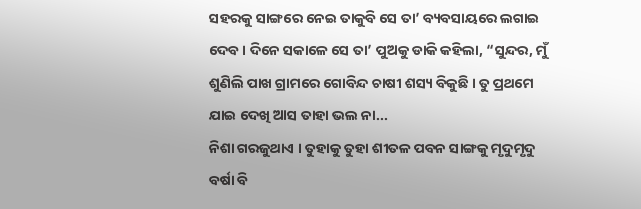ସହରକୁ ସାଙ୍ଗରେ ନେଇ ତାକୁବି ସେ ତା’ ବ୍ୟବସାୟରେ ଲଗାଇ ଦେବ । ଦିନେ ସକାଳେ ସେ ତା’ ପୁଅକୁ ଡାକି କହିଲା, “ସୁନ୍ଦର, ମୁଁ ଶୁଣିଲି ପାଖ ଗ୍ରାମରେ ଗୋବିନ୍ଦ ଚାଷୀ ଶସ୍ୟ ବିକୁଛି । ତୁ ପ୍ରଥମେ ଯାଇ ଦେଖି ଆସ ତାହା ଭଲ ନା...
ନିଶା ଗରଜୁଥାଏ । ତୁହାକୁ ତୁହା ଶୀତଳ ପବନ ସାଙ୍ଗକୁ ମୃଦୁମୃଦୁ ବର୍ଷା ବି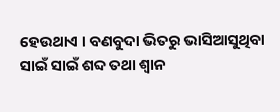ହେଉଥାଏ । ବଣବୁଦା ଭିତରୁ ଭାସିଆସୁଥିବା ସାଇଁ ସାଇଁ ଶବ୍ଦ ତଥା ଶ୍ୱାନ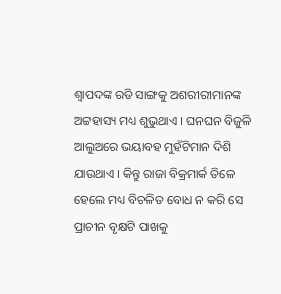ଶ୍ୱାପଦଙ୍କ ରଡି ସାଙ୍ଗକୁ ଅଶରୀରୀମାନଙ୍କ ଅଟ୍ଟହାସ୍ୟ ମଧ୍ୟ ଶୁଭୁଥାଏ । ଘନଘନ ବିଜୁଳି ଆଲୁଅରେ ଭୟାବହ ମୁହଁଟିମାନ ଦିଶି ଯାଉଥାଏ । କିନ୍ତୁ ରାଜା ବିକ୍ରମାର୍କ ତିଳେ ହେଲେ ମଧ୍ୟ ବିଚଳିତ ବୋଧ ନ କରି ସେ ପ୍ରାଚୀନ ବୃକ୍ଷଟି ପାଖକୁ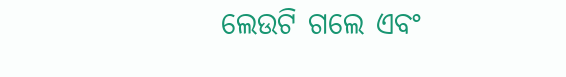ଲେଉଟି ଗଲେ ଏବଂ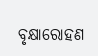ବୃକ୍ଷାରୋହଣ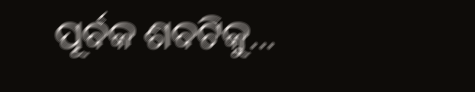ପୂର୍ବକ ଶବଟିକୁ...